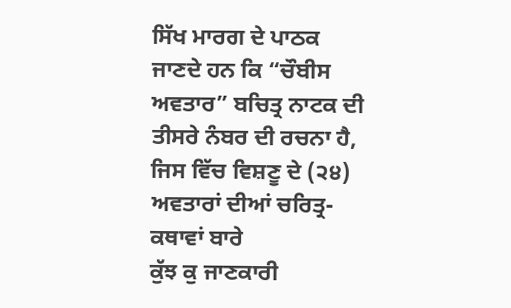ਸਿੱਖ ਮਾਰਗ ਦੇ ਪਾਠਕ ਜਾਣਦੇ ਹਨ ਕਿ “ਚੌਬੀਸ ਅਵਤਾਰ” ਬਚਿਤ੍ਰ ਨਾਟਕ ਦੀ
ਤੀਸਰੇ ਨੰਬਰ ਦੀ ਰਚਨਾ ਹੈ, ਜਿਸ ਵਿੱਚ ਵਿਸ਼ਣੂ ਦੇ (੨੪) ਅਵਤਾਰਾਂ ਦੀਆਂ ਚਰਿਤ੍ਰ-ਕਥਾਵਾਂ ਬਾਰੇ
ਕੁੱਝ ਕੁ ਜਾਣਕਾਰੀ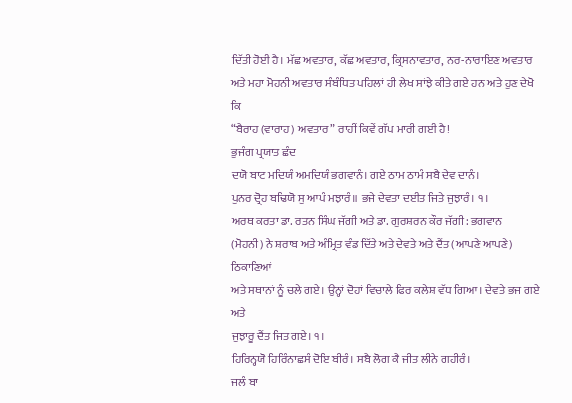ਦਿੱਤੀ ਹੋਈ ਹੈ। ਮੱਛ ਅਵਤਾਰ, ਕੱਛ ਅਵਤਾਰ, ਕ੍ਰਿਸਨਾਵਤਾਰ, ਨਰ-ਨਾਰਾਇਣ ਅਵਤਾਰ
ਅਤੇ ਮਹਾ ਮੋਹਨੀ ਅਵਤਾਰ ਸੰਬੰਧਿਤ ਪਹਿਲਾਂ ਹੀ ਲੇਖ ਸਾਂਝੇ ਕੀਤੇ ਗਏ ਹਨ ਅਤੇ ਹੁਣ ਦੇਖੋ ਕਿ
“ਬੈਰਾਹ (ਵਾਰਾਹ) ਅਵਤਾਰ” ਰਾਹੀਂ ਕਿਵੇਂ ਗੱਪ ਮਾਰੀ ਗਈ ਹੈ!
ਭੁਜੰਗ ਪ੍ਰਯਾਤ ਛੰਦ
ਦਯੋ ਬਾਟ ਮਦਿਯੰ ਅਮਦਿਯੰ ਭਗਵਾਨੰ। ਗਏ ਠਾਮ ਠਾਮੰ ਸਬੈ ਦੇਵ ਦਾਨੰ।
ਪੁਨਰ ਦ੍ਰੋਹ ਬਢਿਯੋ ਸੁ ਆਪੰ ਮਝਾਰੰ॥ ਭਜੇ ਦੇਵਤਾ ਦਈਤ ਜਿਤੇ ਜੁਝਾਰੰ। ੧।
ਅਰਥ ਕਰਤਾ ਡਾ. ਰਤਨ ਸਿੰਘ ਜੱਗੀ ਅਤੇ ਡਾ. ਗੁਰਸ਼ਰਨ ਕੌਰ ਜੱਗੀ: ਭਗਵਾਨ
(ਮੋਹਨੀ) ਨੇ ਸ਼ਰਾਬ ਅਤੇ ਅੰਮ੍ਰਿਤ ਵੰਡ ਦਿੱਤੇ ਅਤੇ ਦੇਵਤੇ ਅਤੇ ਦੈਂਤ (ਆਪਣੇ ਆਪਣੇ) ਠਿਕਾਣਿਆਂ
ਅਤੇ ਸਥਾਨਾਂ ਨੂੰ ਚਲੇ ਗਏ। ਉਨ੍ਹਾਂ ਦੋਹਾਂ ਵਿਚਾਲੇ ਫਿਰ ਕਲੇਸ਼ ਵੱਧ ਗਿਆ। ਦੇਵਤੇ ਭਜ ਗਏ ਅਤੇ
ਜੁਝਾਰੂ ਦੈਂਤ ਜਿਤ ਗਏ। ੧।
ਹਿਰਿਨ੍ਹਯੋ ਹਿਰਿੰਨਾਛਸੰ ਦੋਇ ਬੀਰੰ। ਸਬੈ ਲੋਗ ਕੈ ਜੀਤ ਲੀਨੇ ਗਹੀਰੰ।
ਜਲੰ ਬਾ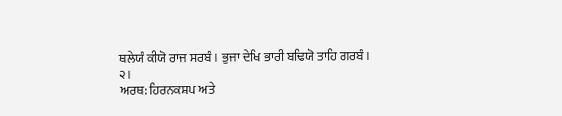ਥਲੇਯੰ ਕੀਯੋ ਰਾਜ ਸਰਬੰ। ਭੁਜਾ ਦੇਖਿ ਭਾਰੀ ਬਢਿਯੋ ਤਾਹਿ ਗਰਬੰ।
੨।
ਅਰਥ: ਹਿਰਨਕਸ਼ਪ ਅਤੇ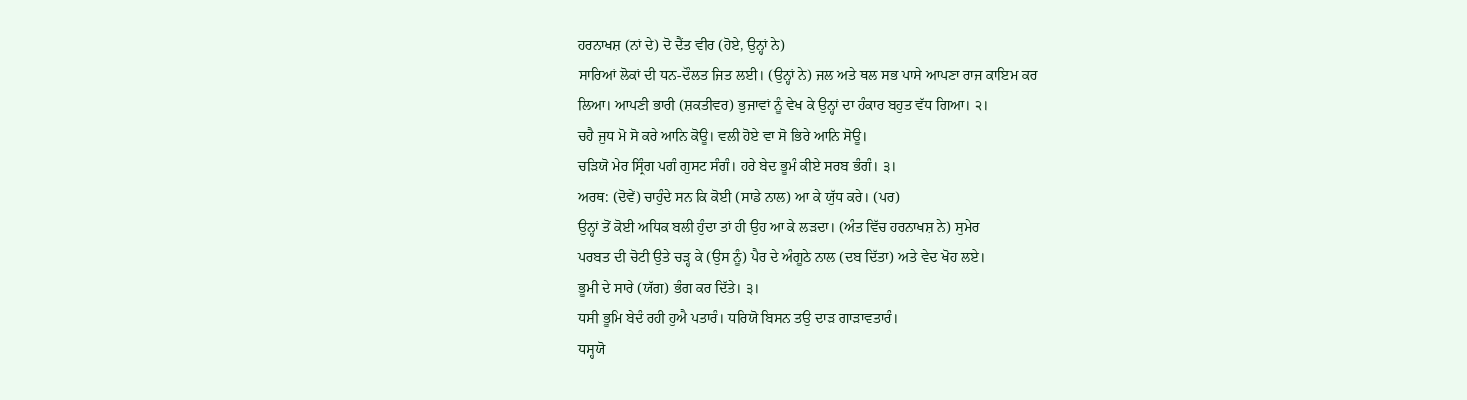ਹਰਨਾਖਸ਼ (ਨਾਂ ਦੇ) ਦੋ ਦੈਂਤ ਵੀਰ (ਹੋਏ, ਉਨ੍ਹਾਂ ਨੇ)
ਸਾਰਿਆਂ ਲੋਕਾਂ ਦੀ ਧਨ-ਦੌਲਤ ਜਿਤ ਲਈ। (ਉਨ੍ਹਾਂ ਨੇ) ਜਲ ਅਤੇ ਥਲ ਸਭ ਪਾਸੇ ਆਪਣਾ ਰਾਜ ਕਾਇਮ ਕਰ
ਲਿਆ। ਆਪਣੀ ਭਾਰੀ (ਸ਼ਕਤੀਵਰ) ਭੁਜਾਵਾਂ ਨੂੰ ਵੇਖ ਕੇ ਉਨ੍ਹਾਂ ਦਾ ਹੰਕਾਰ ਬਹੁਤ ਵੱਧ ਗਿਆ। ੨।
ਚਹੈ ਜੁਧ ਮੋ ਸੋ ਕਰੇ ਆਨਿ ਕੋਊ। ਵਲੀ ਹੋਏ ਵਾ ਸੋ ਭਿਰੇ ਆਨਿ ਸੋਊ।
ਚੜਿਯੋ ਮੇਰ ਸ੍ਰਿੰਗ ਪਗੰ ਗੁਸਟ ਸੰਗੰ। ਹਰੇ ਬੇਦ ਭੂਮੰ ਕੀਏ ਸਰਬ ਭੰਗੰ। ੩।
ਅਰਥ: (ਦੋਵੇਂ) ਚਾਹੁੰਦੇ ਸਨ ਕਿ ਕੋਈ (ਸਾਡੇ ਨਾਲ) ਆ ਕੇ ਯੁੱਧ ਕਰੇ। (ਪਰ)
ਉਨ੍ਹਾਂ ਤੋਂ ਕੋਈ ਅਧਿਕ ਬਲੀ ਹੁੰਦਾ ਤਾਂ ਹੀ ਉਹ ਆ ਕੇ ਲੜਦਾ। (ਅੰਤ ਵਿੱਚ ਹਰਨਾਖਸ਼ ਨੇ) ਸੁਮੇਰ
ਪਰਬਤ ਦੀ ਚੋਟੀ ਉਤੇ ਚੜ੍ਹ ਕੇ (ਉਸ ਨੂੰ) ਪੈਰ ਦੇ ਅੰਗੂਠੇ ਨਾਲ (ਦਬ ਦਿੱਤਾ) ਅਤੇ ਵੇਦ ਖੋਹ ਲਏ।
ਭੂਮੀ ਦੇ ਸਾਰੇ (ਯੱਗ) ਭੰਗ ਕਰ ਦਿੱਤੇ। ੩।
ਧਸੀ ਭੂਮਿ ਬੇਦੰ ਰਹੀ ਹੁਐ ਪਤਾਰੰ। ਧਰਿਯੋ ਬਿਸਨ ਤਉ ਦਾੜ ਗਾੜਾਵਤਾਰੰ।
ਧਸ੍ਹਯੋ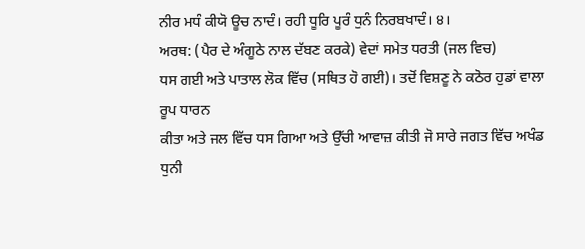ਨੀਰ ਮਧੰ ਕੀਯੋ ਊਚ ਨਾਦੰ। ਰਹੀ ਧੂਰਿ ਪੂਰੰ ਧੁਨੰ ਨਿਰਬਖਾਦੰ। ੪।
ਅਰਥ: (ਪੈਰ ਦੇ ਅੰਗੂਠੇ ਨਾਲ ਦੱਬਣ ਕਰਕੇ) ਵੇਦਾਂ ਸਮੇਤ ਧਰਤੀ (ਜਲ ਵਿਚ)
ਧਸ ਗਈ ਅਤੇ ਪਾਤਾਲ ਲੋਕ ਵਿੱਚ (ਸਥਿਤ ਹੋ ਗਈ)। ਤਦੋਂ ਵਿਸ਼ਣੂ ਨੇ ਕਠੋਰ ਹੁਡਾਂ ਵਾਲਾ ਰੂਪ ਧਾਰਨ
ਕੀਤਾ ਅਤੇ ਜਲ ਵਿੱਚ ਧਸ ਗਿਆ ਅਤੇ ਉੱਚੀ ਆਵਾਜ਼ ਕੀਤੀ ਜੋ ਸਾਰੇ ਜਗਤ ਵਿੱਚ ਅਖੰਡ ਧੁਨੀ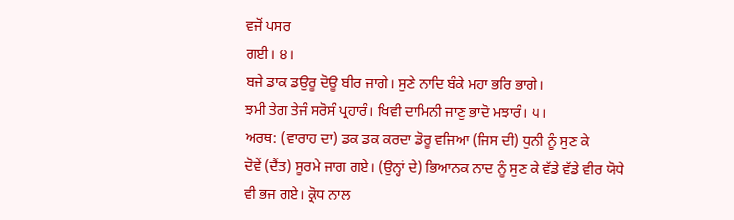ਵਜੋਂ ਪਸਰ
ਗਈ। ੪।
ਬਜੇ ਡਾਕ ਡਉਰੂ ਦੋਊ ਬੀਰ ਜਾਗੇ। ਸੁਣੇ ਨਾਦਿ ਬੰਕੇ ਮਹਾ ਭਰਿ ਭਾਗੇ।
ਝਮੀ ਤੇਗ ਤੇਜੰ ਸਰੋਸੰ ਪ੍ਰਹਾਰੰ। ਖਿਵੀ ਦਾਮਿਨੀ ਜਾਣੁ ਭਾਦੋ ਮਝਾਰੰ। ੫।
ਅਰਥ: (ਵਾਰਾਹ ਦਾ) ਡਕ ਡਕ ਕਰਦਾ ਡੋਰੂ ਵਜਿਆ (ਜਿਸ ਦੀ) ਧੁਨੀ ਨੂੰ ਸੁਣ ਕੇ
ਦੋਵੇਂ (ਦੈਂਤ) ਸੂਰਮੇ ਜਾਗ ਗਏ। (ਉਨ੍ਹਾਂ ਦੇ) ਭਿਆਨਕ ਨਾਦ ਨੂੰ ਸੁਣ ਕੇ ਵੱਡੇ ਵੱਡੇ ਵੀਰ ਯੋਧੇ
ਵੀ ਭਜ ਗਏ। ਕ੍ਰੋਧ ਨਾਲ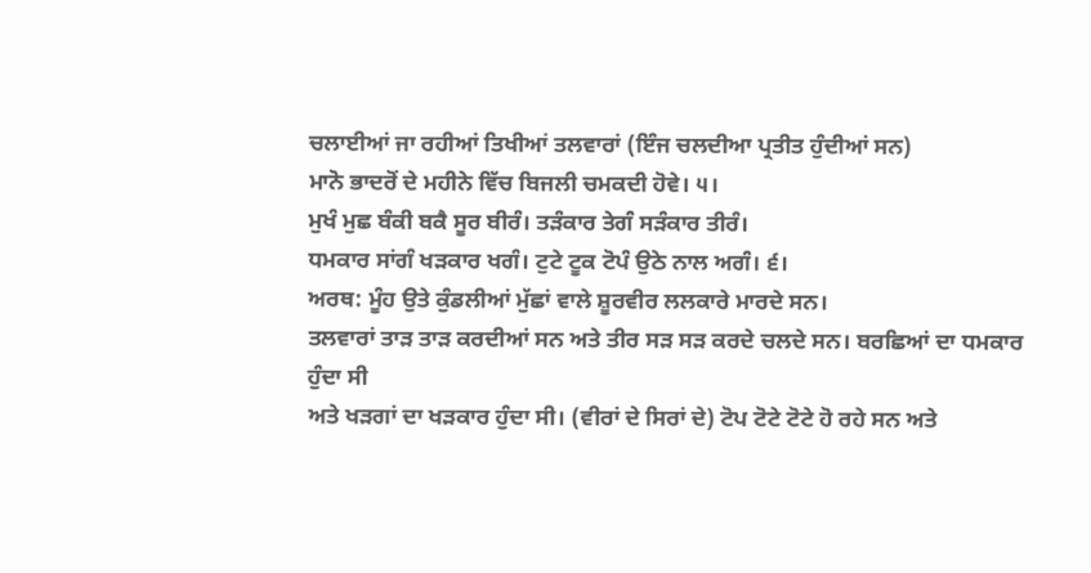ਚਲਾਈਆਂ ਜਾ ਰਹੀਆਂ ਤਿਖੀਆਂ ਤਲਵਾਰਾਂ (ਇੰਜ ਚਲਦੀਆ ਪ੍ਰਤੀਤ ਹੁੰਦੀਆਂ ਸਨ)
ਮਾਨੋ ਭਾਦਰੋਂ ਦੇ ਮਹੀਨੇ ਵਿੱਚ ਬਿਜਲੀ ਚਮਕਦੀ ਹੋਵੇ। ੫।
ਮੁਖੰ ਮੁਛ ਬੰਕੀ ਬਕੈ ਸੂਰ ਬੀਰੰ। ਤੜੰਕਾਰ ਤੇਗੰ ਸੜੰਕਾਰ ਤੀਰੰ।
ਧਮਕਾਰ ਸਾਂਗੰ ਖੜਕਾਰ ਖਗੰ। ਟੁਟੇ ਟੂਕ ਟੋਪੰ ਉਠੇ ਨਾਲ ਅਗੰ। ੬।
ਅਰਥ: ਮੂੰਹ ਉਤੇ ਕੁੰਡਲੀਆਂ ਮੁੱਛਾਂ ਵਾਲੇ ਸ਼ੂਰਵੀਰ ਲਲਕਾਰੇ ਮਾਰਦੇ ਸਨ।
ਤਲਵਾਰਾਂ ਤਾੜ ਤਾੜ ਕਰਦੀਆਂ ਸਨ ਅਤੇ ਤੀਰ ਸੜ ਸੜ ਕਰਦੇ ਚਲਦੇ ਸਨ। ਬਰਛਿਆਂ ਦਾ ਧਮਕਾਰ ਹੁੰਦਾ ਸੀ
ਅਤੇ ਖੜਗਾਂ ਦਾ ਖੜਕਾਰ ਹੁੰਦਾ ਸੀ। (ਵੀਰਾਂ ਦੇ ਸਿਰਾਂ ਦੇ) ਟੋਪ ਟੋਟੇ ਟੋਟੇ ਹੋ ਰਹੇ ਸਨ ਅਤੇ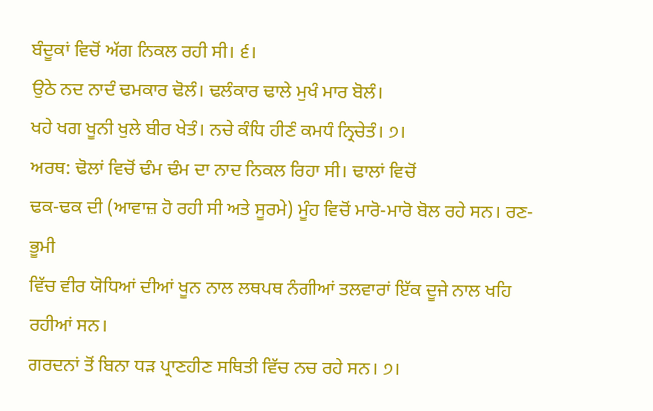ਬੰਦੂਕਾਂ ਵਿਚੋਂ ਅੱਗ ਨਿਕਲ ਰਹੀ ਸੀ। ੬।
ਉਠੇ ਨਦ ਨਾਦੰ ਢਮਕਾਰ ਢੋਲੰ। ਢਲੰਕਾਰ ਢਾਲੇ ਮੁਖੰ ਮਾਰ ਬੋਲੰ।
ਖਹੇ ਖਗ ਖੂਨੀ ਖੁਲੇ ਬੀਰ ਖੇਤੰ। ਨਚੇ ਕੰਧਿ ਹੀਣੰ ਕਮਧੰ ਨ੍ਰਿਚੇਤੰ। ੭।
ਅਰਥ: ਢੋਲਾਂ ਵਿਚੋਂ ਢੰਮ ਢੰਮ ਦਾ ਨਾਦ ਨਿਕਲ ਰਿਹਾ ਸੀ। ਢਾਲਾਂ ਵਿਚੋਂ
ਢਕ-ਢਕ ਦੀ (ਆਵਾਜ਼ ਹੋ ਰਹੀ ਸੀ ਅਤੇ ਸੂਰਮੇ) ਮੂੰਹ ਵਿਚੋਂ ਮਾਰੋ-ਮਾਰੋ ਬੋਲ ਰਹੇ ਸਨ। ਰਣ-ਭੂਮੀ
ਵਿੱਚ ਵੀਰ ਯੋਧਿਆਂ ਦੀਆਂ ਖੂਨ ਨਾਲ ਲਥਪਥ ਨੰਗੀਆਂ ਤਲਵਾਰਾਂ ਇੱਕ ਦੂਜੇ ਨਾਲ ਖਹਿ ਰਹੀਆਂ ਸਨ।
ਗਰਦਨਾਂ ਤੋਂ ਬਿਨਾ ਧੜ ਪ੍ਰਾਣਹੀਣ ਸਥਿਤੀ ਵਿੱਚ ਨਚ ਰਹੇ ਸਨ। ੭।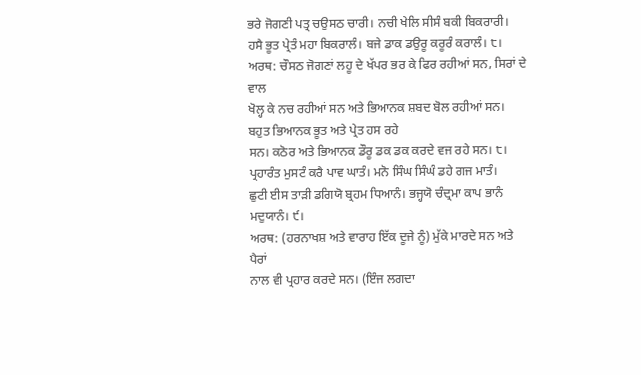ਭਰੇ ਜੋਗਣੀ ਪਤ੍ਰ ਚਉਸਠ ਚਾਰੀ। ਨਚੀ ਖੇਲਿ ਸੀਸੰ ਬਕੀ ਬਿਕਰਾਰੀ।
ਹਸੈ ਭੂਤ ਪ੍ਰੇਤੰ ਮਹਾ ਬਿਕਰਾਲੰ। ਬਜੇ ਡਾਕ ਡਉਰੂ ਕਰੂਰੰ ਕਰਾਲੰ। ੮।
ਅਰਥ: ਚੌਸਠ ਜੋਗਣਾਂ ਲਹੂ ਦੇ ਖੱਪਰ ਭਰ ਕੇ ਫਿਰ ਰਹੀਆਂ ਸਨ, ਸਿਰਾਂ ਦੇ ਵਾਲ
ਖੋਲ੍ਹ ਕੇ ਨਚ ਰਹੀਆਂ ਸਨ ਅਤੇ ਭਿਆਨਕ ਸ਼ਬਦ ਬੋਲ ਰਹੀਆਂ ਸਨ। ਬਹੁਤ ਭਿਆਨਕ ਭੂਤ ਅਤੇ ਪ੍ਰੇਤ ਹਸ ਰਹੇ
ਸਨ। ਕਠੋਰ ਅਤੇ ਭਿਆਨਕ ਡੌਰੂ ਡਕ ਡਕ ਕਰਦੇ ਵਜ ਰਹੇ ਸਨ। ੮।
ਪ੍ਰਹਾਰੰਤ ਮੁਸਟੰ ਕਰੈ ਪਾਵ ਘਾਤੰ। ਮਨੋ ਸਿੰਘ ਸਿੰਘੰ ਡਹੇ ਗਜ ਮਾਤੰ।
ਛੁਟੀ ਈਸ ਤਾੜੀ ਡਗਿਯੋ ਬ੍ਰਹਮ ਧਿਆਨੰ। ਭਜ੍ਹਯੋ ਚੰਦ੍ਰਮਾ ਕਾਪ ਭਾਨੰ
ਮਦੁਯਾਨੰ। ੯।
ਅਰਥ: (ਹਰਨਾਖਸ਼ ਅਤੇ ਵਾਰਾਹ ਇੱਕ ਦੂਜੇ ਨੂੰ) ਮੁੱਕੇ ਮਾਰਦੇ ਸਨ ਅਤੇ ਪੈਰਾਂ
ਨਾਲ ਵੀ ਪ੍ਰਹਾਰ ਕਰਦੇ ਸਨ। (ਇੰਜ ਲਗਦਾ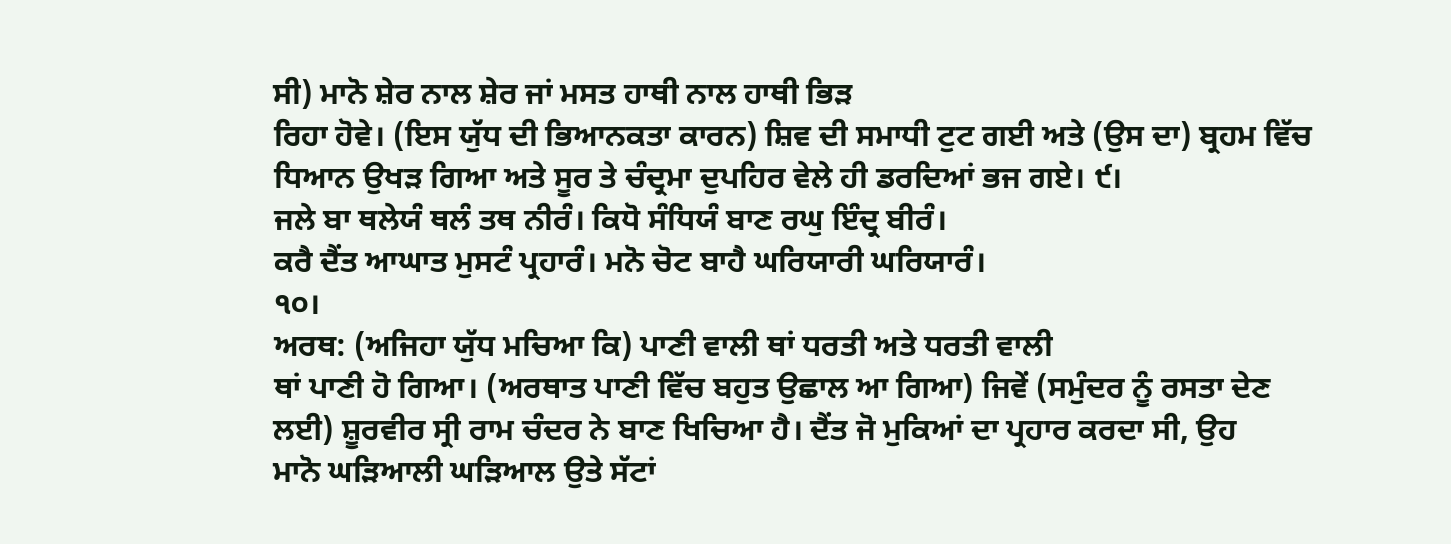ਸੀ) ਮਾਨੋ ਸ਼ੇਰ ਨਾਲ ਸ਼ੇਰ ਜਾਂ ਮਸਤ ਹਾਥੀ ਨਾਲ ਹਾਥੀ ਭਿੜ
ਰਿਹਾ ਹੋਵੇ। (ਇਸ ਯੁੱਧ ਦੀ ਭਿਆਨਕਤਾ ਕਾਰਨ) ਸ਼ਿਵ ਦੀ ਸਮਾਧੀ ਟੁਟ ਗਈ ਅਤੇ (ਉਸ ਦਾ) ਬ੍ਰਹਮ ਵਿੱਚ
ਧਿਆਨ ਉਖੜ ਗਿਆ ਅਤੇ ਸੂਰ ਤੇ ਚੰਦ੍ਰਮਾ ਦੁਪਹਿਰ ਵੇਲੇ ਹੀ ਡਰਦਿਆਂ ਭਜ ਗਏ। ੯।
ਜਲੇ ਬਾ ਥਲੇਯੰ ਥਲੰ ਤਥ ਨੀਰੰ। ਕਿਧੋ ਸੰਧਿਯੰ ਬਾਣ ਰਘੁ ਇੰਦ੍ਰ ਬੀਰੰ।
ਕਰੈ ਦੈਂਤ ਆਘਾਤ ਮੁਸਟੰ ਪ੍ਰਹਾਰੰ। ਮਨੋ ਚੋਟ ਬਾਹੈ ਘਰਿਯਾਰੀ ਘਰਿਯਾਰੰ।
੧੦।
ਅਰਥ: (ਅਜਿਹਾ ਯੁੱਧ ਮਚਿਆ ਕਿ) ਪਾਣੀ ਵਾਲੀ ਥਾਂ ਧਰਤੀ ਅਤੇ ਧਰਤੀ ਵਾਲੀ
ਥਾਂ ਪਾਣੀ ਹੋ ਗਿਆ। (ਅਰਥਾਤ ਪਾਣੀ ਵਿੱਚ ਬਹੁਤ ਉਛਾਲ ਆ ਗਿਆ) ਜਿਵੇਂ (ਸਮੁੰਦਰ ਨੂੰ ਰਸਤਾ ਦੇਣ
ਲਈ) ਸ਼ੂਰਵੀਰ ਸ੍ਰੀ ਰਾਮ ਚੰਦਰ ਨੇ ਬਾਣ ਖਿਚਿਆ ਹੈ। ਦੈਂਤ ਜੋ ਮੁਕਿਆਂ ਦਾ ਪ੍ਰਹਾਰ ਕਰਦਾ ਸੀ, ਉਹ
ਮਾਨੋ ਘੜਿਆਲੀ ਘੜਿਆਲ ਉਤੇ ਸੱਟਾਂ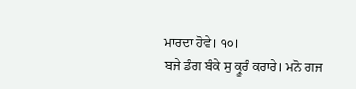ਮਾਰਦਾ ਹੋਵੇ। ੧੦।
ਬਜੇ ਡੰਗ ਬੰਕੇ ਸੁ ਕ੍ਰੂਰੰ ਕਰਾਰੇ। ਮਨੋ ਗਜ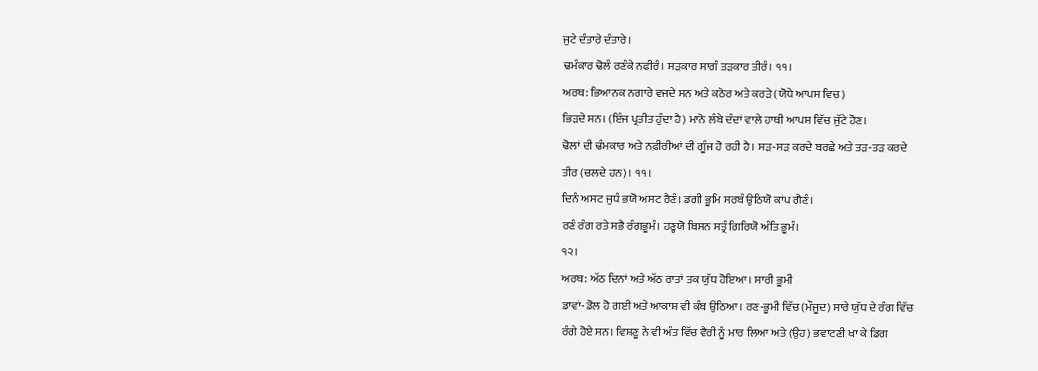ਜੁਟੇ ਦੰਤਾਰੇ ਦੰਤਾਰੇ।
ਢਮੰਕਾਰ ਢੋਲੰ ਰਣੰਕੇ ਨਫੀਰੰ। ਸੜਕਾਰ ਸਾਗੰ ਤੜਕਾਰ ਤੀਰੰ। ੧੧।
ਅਰਥ: ਭਿਆਨਕ ਨਗਾਰੇ ਵਜਦੇ ਸਨ ਅਤੇ ਕਠੋਰ ਅਤੇ ਕਰੜੇ (ਯੋਧੇ ਆਪਸ ਵਿਚ)
ਭਿੜਦੇ ਸਨ। (ਇੰਜ ਪ੍ਰਤੀਤ ਹੁੰਦਾ ਹੈ) ਮਾਨੋ ਲੰਬੇ ਦੰਦਾਂ ਵਾਲੇ ਹਾਥੀ ਆਪਸ ਵਿੱਚ ਜੁੱਟੇ ਹੋਣ।
ਢੋਲਾਂ ਦੀ ਢੰਮਕਾਰ ਅਤੇ ਨਫ਼ੀਰੀਆਂ ਦੀ ਗੂੰਜ ਹੋ ਰਹੀ ਹੈ। ਸੜ-ਸੜ ਕਰਦੇ ਬਰਛੇ ਅਤੇ ਤੜ-ਤੜ ਕਰਦੇ
ਤੀਰ (ਚਲਦੇ ਹਨ)। ੧੧।
ਦਿਨੰ ਅਸਟ ਜੁਧੰ ਭਯੋ ਅਸਟ ਰੈਣੰ। ਡਗੀ ਭੂਮਿ ਸਰਬੰ ਉਠਿਯੋ ਕਾਂਪ ਗੈਣੰ।
ਰਣੰ ਰੰਗ ਰਤੇ ਸਭੈ ਰੰਗਭੂਮੰ। ਹਣ੍ਹਯੋ ਬਿਸਨ ਸਤ੍ਰੰ ਗਿਰਿਯੋ ਅੰਤਿ ਭੂਮੰ।
੧੨।
ਅਰਥ: ਅੱਠ ਦਿਨਾਂ ਅਤੇ ਅੱਠ ਰਾਤਾਂ ਤਕ ਯੁੱਧ ਹੋਇਆ। ਸਾਰੀ ਭੂਮੀ
ਡਾਵਾਂ-ਡੋਲ ਹੋ ਗਈ ਅਤੇ ਆਕਾਸ਼ ਵੀ ਕੰਬ ਉਠਿਆ। ਰਣ-ਭੂਮੀ ਵਿੱਚ (ਮੌਜੂਦ) ਸਾਰੇ ਯੁੱਧ ਦੇ ਰੰਗ ਵਿੱਚ
ਰੰਗੇ ਹੋਏ ਸਨ। ਵਿਸ਼ਣੂ ਨੇ ਵੀ ਅੰਤ ਵਿੱਚ ਵੈਰੀ ਨੂੰ ਮਾਰ ਲਿਆ ਅਤੇ (ਉਹ) ਭਵਾਟਣੀ ਖਾ ਕੇ ਡਿਗ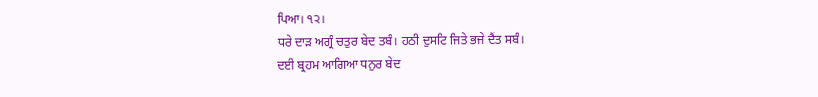ਪਿਆ। ੧੨।
ਧਰੇ ਦਾੜ ਅਗ੍ਰੰ ਚਤੁਰ ਬੇਦ ਤਬੰ। ਹਠੀ ਦੁਸਟਿ ਜਿਤੇ ਭਜੇ ਦੈਂਤ ਸਬੰ।
ਦਈ ਬ੍ਰਹਮ ਆਗਿਆ ਧਨੁਰ ਬੇਦ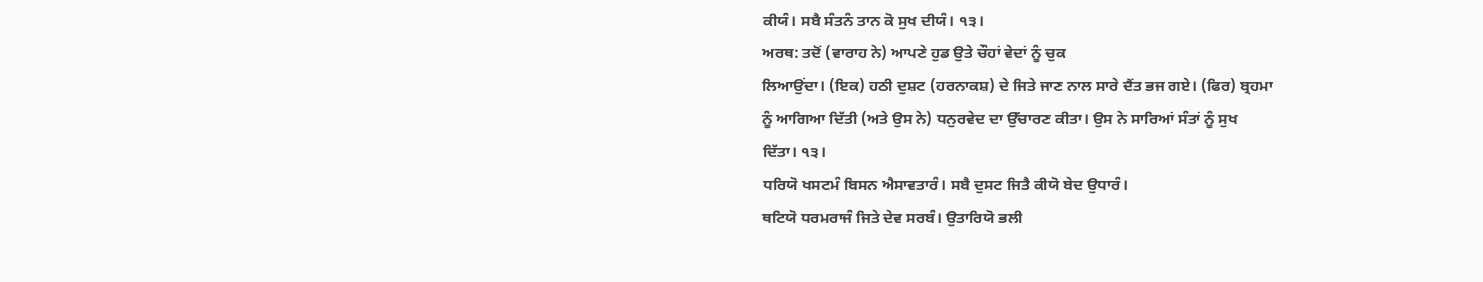ਕੀਯੰ। ਸਬੈ ਸੰਤਨੰ ਤਾਨ ਕੋ ਸੁਖ ਦੀਯੰ। ੧੩।
ਅਰਥ: ਤਦੋਂ (ਵਾਰਾਹ ਨੇ) ਆਪਣੇ ਹੁਡ ਉਤੇ ਚੌਹਾਂ ਵੇਦਾਂ ਨੂੰ ਚੁਕ
ਲਿਆਉਂਦਾ। (ਇਕ) ਹਠੀ ਦੁਸ਼ਟ (ਹਰਨਾਕਸ਼) ਦੇ ਜਿਤੇ ਜਾਣ ਨਾਲ ਸਾਰੇ ਦੈਂਤ ਭਜ ਗਏ। (ਫਿਰ) ਬ੍ਰਹਮਾ
ਨੂੰ ਆਗਿਆ ਦਿੱਤੀ (ਅਤੇ ਉਸ ਨੇ) ਧਨੁਰਵੇਦ ਦਾ ਉੱਚਾਰਣ ਕੀਤਾ। ਉਸ ਨੇ ਸਾਰਿਆਂ ਸੰਤਾਂ ਨੂੰ ਸੁਖ
ਦਿੱਤਾ। ੧੩।
ਧਰਿਯੋ ਖਸਟਮੰ ਬਿਸਨ ਐਸਾਵਤਾਰੰ। ਸਬੈ ਦੁਸਟ ਜਿਤੈ ਕੀਯੋ ਬੇਦ ਉਧਾਰੰ।
ਥਟਿਯੋ ਧਰਮਰਾਜੰ ਜਿਤੇ ਦੇਵ ਸਰਬੰ। ਉਤਾਰਿਯੋ ਭਲੀ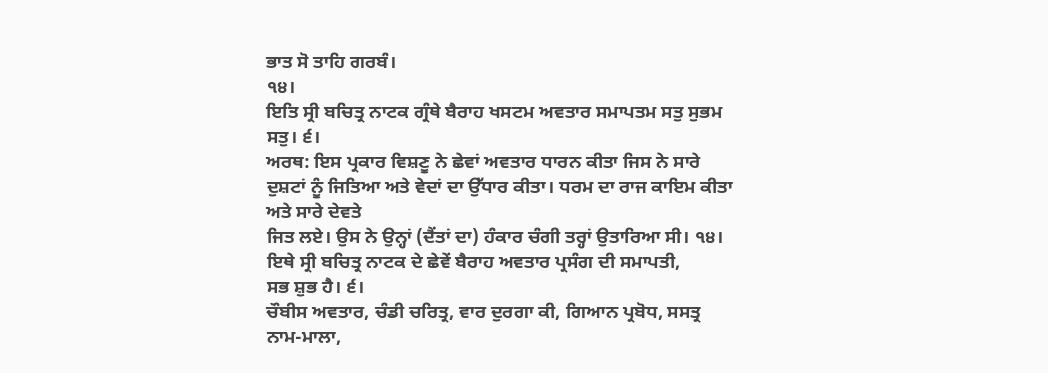ਭਾਤ ਸੋ ਤਾਹਿ ਗਰਬੰ।
੧੪।
ਇਤਿ ਸ੍ਰੀ ਬਚਿਤ੍ਰ ਨਾਟਕ ਗ੍ਰੰਥੇ ਬੈਰਾਹ ਖਸਟਮ ਅਵਤਾਰ ਸਮਾਪਤਮ ਸਤੁ ਸੁਭਮ
ਸਤੁ। ੬।
ਅਰਥ: ਇਸ ਪ੍ਰਕਾਰ ਵਿਸ਼ਣੂ ਨੇ ਛੇਵਾਂ ਅਵਤਾਰ ਧਾਰਨ ਕੀਤਾ ਜਿਸ ਨੇ ਸਾਰੇ
ਦੁਸ਼ਟਾਂ ਨੂੰ ਜਿਤਿਆ ਅਤੇ ਵੇਦਾਂ ਦਾ ਉੱਧਾਰ ਕੀਤਾ। ਧਰਮ ਦਾ ਰਾਜ ਕਾਇਮ ਕੀਤਾ ਅਤੇ ਸਾਰੇ ਦੇਵਤੇ
ਜਿਤ ਲਏ। ਉਸ ਨੇ ਉਨ੍ਹਾਂ (ਦੈਂਤਾਂ ਦਾ) ਹੰਕਾਰ ਚੰਗੀ ਤਰ੍ਹਾਂ ਉਤਾਰਿਆ ਸੀ। ੧੪।
ਇਥੇ ਸ੍ਰੀ ਬਚਿਤ੍ਰ ਨਾਟਕ ਦੇ ਛੇਵੇਂ ਬੈਰਾਹ ਅਵਤਾਰ ਪ੍ਰਸੰਗ ਦੀ ਸਮਾਪਤੀ,
ਸਭ ਸ਼ੁਭ ਹੈ। ੬।
ਚੌਬੀਸ ਅਵਤਾਰ, ਚੰਡੀ ਚਰਿਤ੍ਰ, ਵਾਰ ਦੁਰਗਾ ਕੀ, ਗਿਆਨ ਪ੍ਰਬੋਧ, ਸਸਤ੍ਰ
ਨਾਮ-ਮਾਲਾ,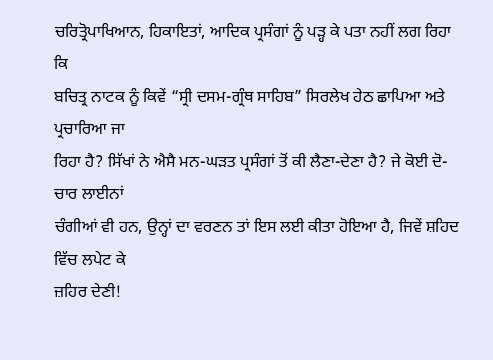ਚਰਿਤ੍ਰੋਪਾਖਿਆਨ, ਹਿਕਾਇਤਾਂ, ਆਦਿਕ ਪ੍ਰਸੰਗਾਂ ਨੂੰ ਪੜ੍ਹ ਕੇ ਪਤਾ ਨਹੀਂ ਲਗ ਰਿਹਾ ਕਿ
ਬਚਿਤ੍ਰ ਨਾਟਕ ਨੂੰ ਕਿਵੇਂ “ਸ੍ਰੀ ਦਸਮ-ਗ੍ਰੰਥ ਸਾਹਿਬ” ਸਿਰਲੇਖ ਹੇਠ ਛਾਪਿਆ ਅਤੇ ਪ੍ਰਚਾਰਿਆ ਜਾ
ਰਿਹਾ ਹੈ? ਸਿੱਖਾਂ ਨੇ ਐਸੈ ਮਨ-ਘੜਤ ਪ੍ਰਸੰਗਾਂ ਤੋਂ ਕੀ ਲੈਣਾ-ਦੇਣਾ ਹੈ? ਜੇ ਕੋਈ ਦੋ-ਚਾਰ ਲਾਈਨਾਂ
ਚੰਗੀਆਂ ਵੀ ਹਨ, ਉਨ੍ਹਾਂ ਦਾ ਵਰਣਨ ਤਾਂ ਇਸ ਲਈ ਕੀਤਾ ਹੋਇਆ ਹੈ, ਜਿਵੇਂ ਸ਼ਹਿਦ ਵਿੱਚ ਲਪੇਟ ਕੇ
ਜ਼ਹਿਰ ਦੇਣੀ!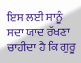ਇਸ ਲਈ ਸਾਨੂੰ ਸਦਾ ਯਾਦ ਰੱਖਣਾ ਚਾਹੀਦਾ ਹੈ ਕਿ ਗੁਰੂ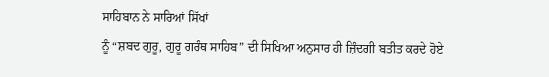ਸਾਹਿਬਾਨ ਨੇ ਸਾਰਿਆਂ ਸਿੱਖਾਂ
ਨੂੰ “ਸ਼ਬਦ ਗੁਰੂ, ਗੁਰੂ ਗਰੰਥ ਸਾਹਿਬ” ਦੀ ਸਿਖਿਆ ਅਨੁਸਾਰ ਹੀ ਜ਼ਿੰਦਗੀ ਬਤੀਤ ਕਰਦੇ ਹੋਏ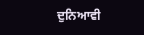ਦੁਨਿਆਵੀ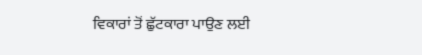ਵਿਕਾਰਾਂ ਤੋਂ ਛੁੱਟਕਾਰਾ ਪਾਉਣ ਲਈ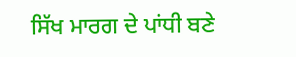ਸਿੱਖ ਮਾਰਗ ਦੇ ਪਾਂਧੀ ਬਣੇ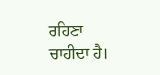ਰਹਿਣਾ ਚਾਹੀਦਾ ਹੈ।